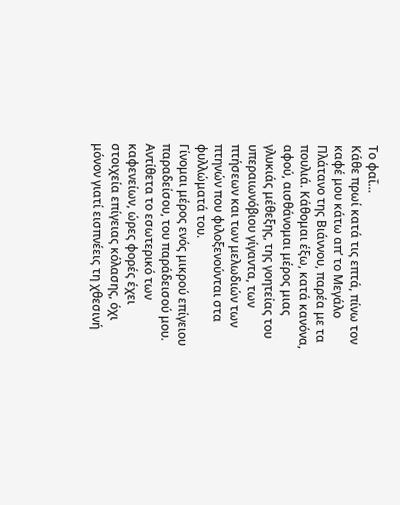Το φαΐ…
Κάθε πρωί κατά τις επτά, πίνω τον καφέ μου κάτω απ’ το Μεγάλο Πλάτανο της Βιάννου, παρέα με τα πουλιά. Κάθομαι έξω, κατά κανόνα, αφού, αισθάνομαι μέρος μιας γλυκιάς μέθεξης, της γοητείας του υπεραιωνόβιου γίγαντα, των πτήσεων και των μελωδιών των πτηνών που φιλοξενούνται στα φυλλώματά του.
Γίνομαι μέρος ενός μικρού επίγειου παραδείσου, του παράδεισού μου.
Αντίθετα το εσωτερικό των καφενείων, ώρες φορές έχει στοιχεία επίγειας κόλασης, όχι μόνον γιατί εισπνέεις τη χθεσινή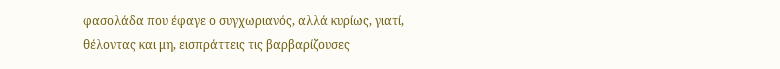φασολάδα που έφαγε ο συγχωριανός, αλλά κυρίως, γιατί, θέλοντας και μη, εισπράττεις τις βαρβαρίζουσες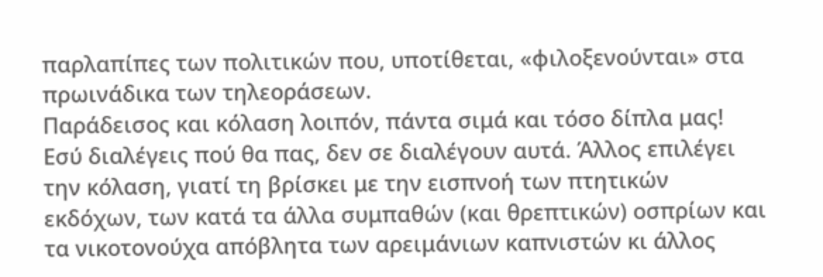παρλαπίπες των πολιτικών που, υποτίθεται, «φιλοξενούνται» στα πρωινάδικα των τηλεοράσεων.
Παράδεισος και κόλαση λοιπόν, πάντα σιμά και τόσο δίπλα μας! Εσύ διαλέγεις πού θα πας, δεν σε διαλέγουν αυτά. Άλλος επιλέγει την κόλαση, γιατί τη βρίσκει με την εισπνοή των πτητικών εκδόχων, των κατά τα άλλα συμπαθών (και θρεπτικών) οσπρίων και τα νικοτονούχα απόβλητα των αρειμάνιων καπνιστών κι άλλος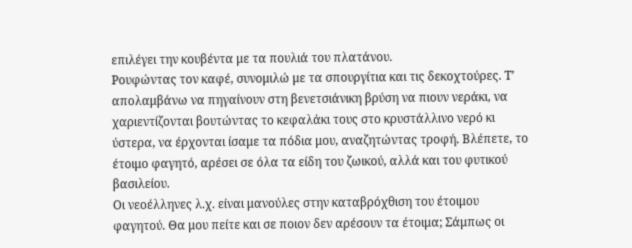επιλέγει την κουβέντα με τα πουλιά του πλατάνου.
Ρουφώντας τον καφέ, συνομιλώ με τα σπουργίτια και τις δεκοχτούρες. Τ’ απολαμβάνω να πηγαίνουν στη βενετσιάνικη βρύση να πιουν νεράκι, να χαριεντίζονται βουτώντας το κεφαλάκι τους στο κρυστάλλινο νερό κι ύστερα, να έρχονται ίσαμε τα πόδια μου, αναζητώντας τροφή. Βλέπετε, το έτοιμο φαγητό, αρέσει σε όλα τα είδη του ζωικού, αλλά και του φυτικού βασιλείου.
Οι νεοέλληνες λ.χ. είναι μανούλες στην καταβρόχθιση του έτοιμου φαγητού. Θα μου πείτε και σε ποιον δεν αρέσουν τα έτοιμα; Σάμπως οι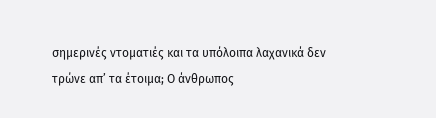σημερινές ντοματιές και τα υπόλοιπα λαχανικά δεν τρώνε απ’ τα έτοιμα; Ο άνθρωπος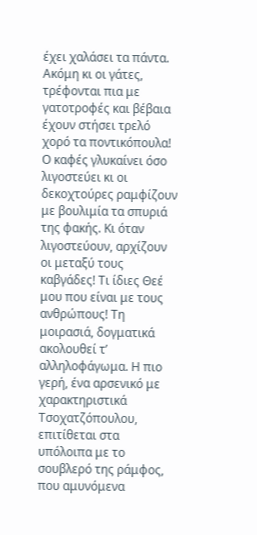έχει χαλάσει τα πάντα. Ακόμη κι οι γάτες, τρέφονται πια με γατοτροφές και βέβαια έχουν στήσει τρελό χορό τα ποντικόπουλα!
Ο καφές γλυκαίνει όσο λιγοστεύει κι οι δεκοχτούρες ραμφίζουν με βουλιμία τα σπυριά της φακής. Κι όταν λιγοστεύουν, αρχίζουν οι μεταξύ τους καβγάδες! Τι ίδιες Θεέ μου που είναι με τους ανθρώπους! Τη μοιρασιά, δογματικά ακολουθεί τ’ αλληλοφάγωμα. Η πιο γερή, ένα αρσενικό με χαρακτηριστικά Τσοχατζόπουλου, επιτίθεται στα υπόλοιπα με το σουβλερό της ράμφος, που αμυνόμενα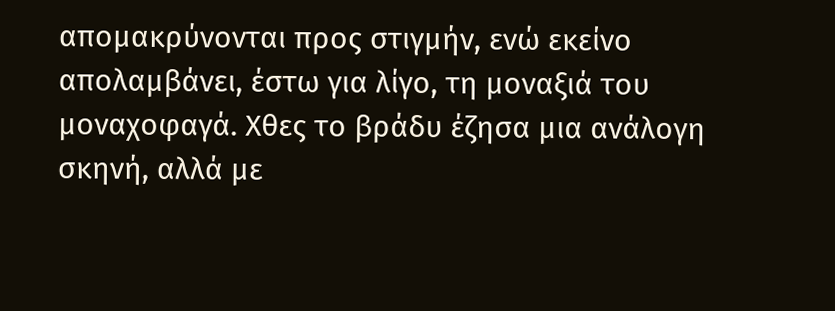απομακρύνονται προς στιγμήν, ενώ εκείνο απολαμβάνει, έστω για λίγο, τη μοναξιά του μοναχοφαγά. Χθες το βράδυ έζησα μια ανάλογη σκηνή, αλλά με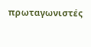πρωταγωνιστές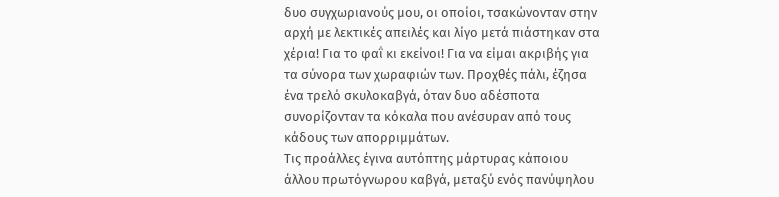δυο συγχωριανούς μου, οι οποίοι, τσακώνονταν στην αρχή με λεκτικές απειλές και λίγο μετά πιάστηκαν στα χέρια! Για το φαΐ κι εκείνοι! Για να είμαι ακριβής για τα σύνορα των χωραφιών των. Προχθές πάλι, έζησα ένα τρελό σκυλοκαβγά, όταν δυο αδέσποτα συνορίζονταν τα κόκαλα που ανέσυραν από τους κάδους των απορριμμάτων.
Τις προάλλες έγινα αυτόπτης μάρτυρας κάποιου άλλου πρωτόγνωρου καβγά, μεταξύ ενός πανύψηλου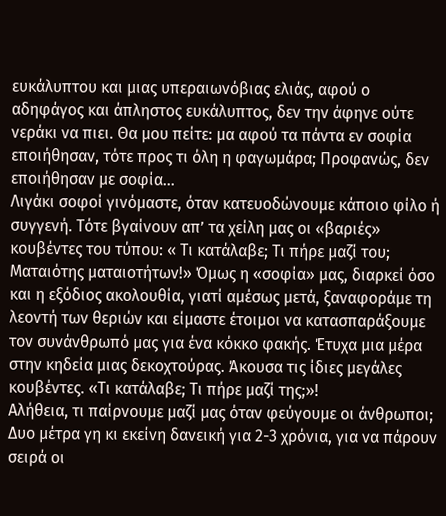ευκάλυπτου και μιας υπεραιωνόβιας ελιάς, αφού ο αδηφάγος και άπληστος ευκάλυπτος, δεν την άφηνε ούτε νεράκι να πιει. Θα μου πείτε: μα αφού τα πάντα εν σοφία εποιήθησαν, τότε προς τι όλη η φαγωμάρα; Προφανώς, δεν εποιήθησαν με σοφία…
Λιγάκι σοφοί γινόμαστε, όταν κατευοδώνουμε κάποιο φίλο ή συγγενή. Τότε βγαίνουν απ’ τα χείλη μας οι «βαριές» κουβέντες του τύπου: « Τι κατάλαβε; Τι πήρε μαζί του; Ματαιότης ματαιοτήτων!» Όμως η «σοφία» μας, διαρκεί όσο και η εξόδιος ακολουθία, γιατί αμέσως μετά, ξαναφοράμε τη λεοντή των θεριών και είμαστε έτοιμοι να κατασπαράξουμε τον συνάνθρωπό μας για ένα κόκκο φακής. Έτυχα μια μέρα στην κηδεία μιας δεκοχτούρας. Άκουσα τις ίδιες μεγάλες κουβέντες. «Τι κατάλαβε; Τι πήρε μαζί της;»!
Αλήθεια, τι παίρνουμε μαζί μας όταν φεύγουμε οι άνθρωποι; Δυο μέτρα γη κι εκείνη δανεική για 2-3 χρόνια, για να πάρουν σειρά οι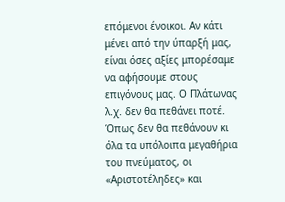επόμενοι ένοικοι. Αν κάτι μένει από την ύπαρξή μας, είναι όσες αξίες μπορέσαμε να αφήσουμε στους επιγόνους μας. Ο Πλάτωνας λ.χ. δεν θα πεθάνει ποτέ. Όπως δεν θα πεθάνουν κι όλα τα υπόλοιπα μεγαθήρια του πνεύματος, οι «Αριστοτέληδες» και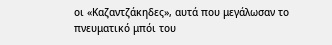οι «Καζαντζάκηδες», αυτά που μεγάλωσαν το πνευματικό μπόι του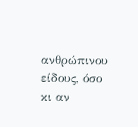ανθρώπινου είδους, όσο κι αν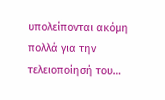υπολείπονται ακόμη πολλά για την τελειοποίησή του…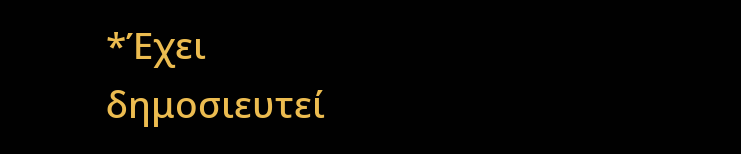*Έχει δημοσιευτεί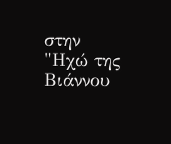στην "Ηχώ της Βιάννου